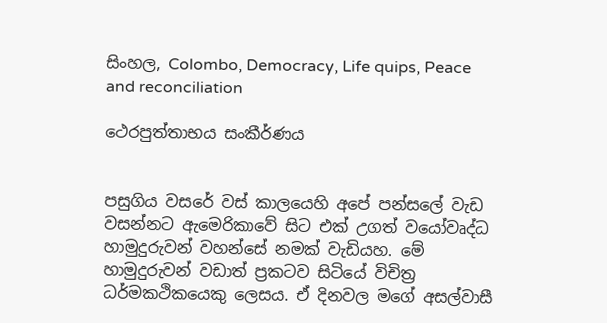සිංහල, Colombo, Democracy, Life quips, Peace and reconciliation

ථෙරපුත්තාභය සංකීර්ණය


පසුගිය වසරේ වස් කාලයෙහි අපේ පන්සලේ වැඩ වසන්නට ඇමෙරිකාවේ සිට එක් උගත් වයෝවෘද්ධ හාමුදුරුවන් වහන්සේ නමක් වැඩියහ. මේ හාමුදුරුවන් වඩාත් ප්‍රකටව සිටියේ විචිත්‍ර ධර්මකථිකයෙකු ලෙසය. ඒ දිනවල මගේ අසල්වාසී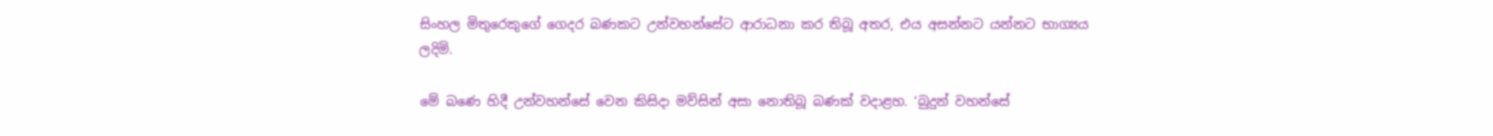සිංහල මිතුරෙකුගේ ගෙදර බණකට උන්වහන්සේට ආරාධනා කර තිබූ අතර, එය අසන්නට යන්නට භාග්‍යය ලදිමි.

මේ බණෙ හිදී උන්වහන්සේ වෙන කිසිදා මව්සින් අසා නොතිබූ බණක් වදාළහ. ‘බුදුන් වහන්සේ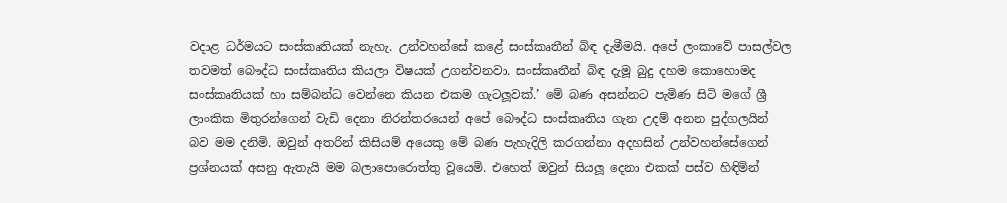වදාළ ධර්මයට සංස්කෘතියක් නැහැ. උන්වහන්සේ කළේ සංස්කෘතීන් බිඳ දැමීමයි. අපේ ලංකාවේ පාසල්වල තවමත් බෞද්ධ සංස්කෘතිය කියලා විෂයක් උගන්වනවා. සංස්කෘතීන් බිඳ දැමූ බුදු දහම කොහොමද සංස්කෘතියක් හා සම්බන්ධ වෙන්නෙ කියන එකම ගැටලූවක්.’ මේ බණ අසන්නට පැමිණ සිටි මගේ ශ්‍රී ලාංකික මිතුරන්ගෙන් වැඩි දෙනා නිරන්තරයෙන් අපේ බෞද්ධ සංස්කෘතිය ගැන උදම් අනන පුද්ගලයින් බව මම දනිමි. ඔවුන් අතරින් කිසියම් අයෙකු මේ බණ පැහැදිලි කරගන්නා අදහසින් උන්වහන්සේගෙන් ප්‍රශ්නයක් අසනු ඇතැයි මම බලාපොරොත්තු වූයෙමි. එහෙත් ඔවුන් සියලූ දෙනා එකක් පස්ව හිඳිමින්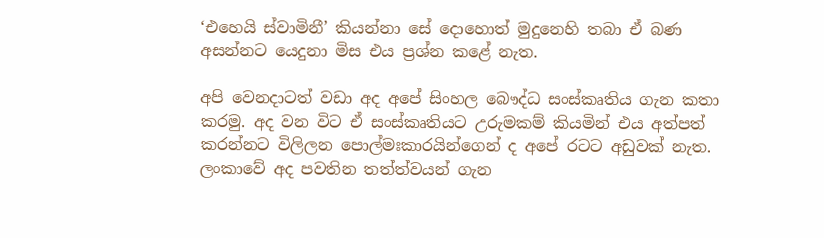‘එහෙයි ස්වාමිනී’ කියන්නා සේ දොහොත් මුදුනෙහි තබා ඒ බණ අසන්නට යෙදුනා මිස එය ප්‍රශ්න කළේ නැත.

අපි වෙනදාටත් වඩා අද අපේ සිංහල බෞද්ධ සංස්කෘතිය ගැන කතා කරමු. අද වන විට ඒ සංස්කෘතියට උරුමකම් කියමින් එය අත්පත් කරන්නට විලිලන පොල්මඃකාරයින්ගෙන් ද අපේ රටට අඩුවක් නැත. ලංකාවේ අද පවතින තත්ත්වයන් ගැන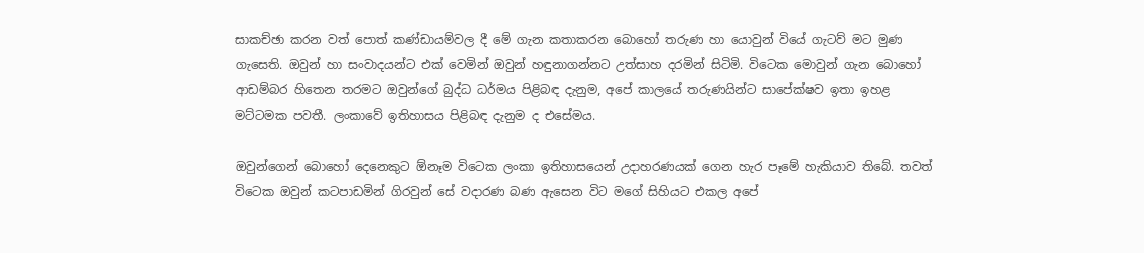සාකච්ඡා කරන වත් පොත් කණ්ඩායම්වල දී මේ ගැන කතාකරන බොහෝ තරුණ හා යොවුන් වියේ ගැටව් මට මුණ ගැසෙති. ඔවුන් හා සංවාදයන්ට එක් වෙමින් ඔවුන් හඳුනාගන්නට උත්සාහ දරමින් සිටිමි. විටෙක මොවුන් ගැන බොහෝ ආඩම්බර හිතෙන තරමට ඔවුන්ගේ බුද්ධ ධර්මය පිළිබඳ දැනුම, අපේ කාලයේ තරුණයින්ට සාපේක්ෂව ඉතා ඉහළ මට්ටමක පවතී. ලංකාවේ ඉතිහාසය පිළිබඳ දැනුම ද එසේමය.

ඔවුන්ගෙන් බොහෝ දෙනෙකුට ඕනෑම විටෙක ලංකා ඉතිහාසයෙන් උදාහරණයක් ගෙන හැර පෑමේ හැකියාව තිබේ. තවත් විටෙක ඔවුන් කටපාඩමින් ගිරවුන් සේ වදාරණ බණ ඇසෙන විට මගේ සිහියට එකල අපේ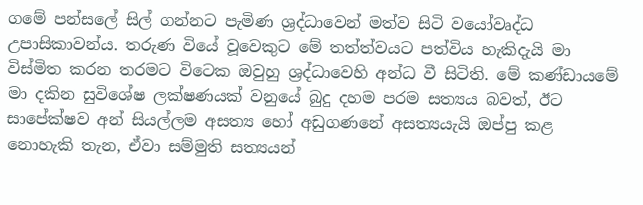ගමේ පන්සලේ සිල් ගන්නට පැමිණ ශ්‍රද්ධාවෙන් මත්ව සිටි වයෝවෘද්ධ උපාසිකාවන්ය. තරුණ වියේ වූවෙකුට මේ තත්ත්වයට පත්විය හැකිදැයි මා විස්මිත කරන තරමට විටෙක ඔවුහු ශ්‍රද්ධාවෙහි අන්ධ වී සිටිති. මේ කණ්ඩායමේ මා දකින සුවිශේෂ ලක්ෂණයක් වනුයේ බුදු දහම පරම සත්‍යය බවත්, ඊට සාපේක්ෂව අන් සියල්ලම අසත්‍ය හෝ අඩුගණනේ අසත්‍යයැයි ඔප්පු කළ නොහැකි තැන, ඒවා සම්මුති සත්‍යයන්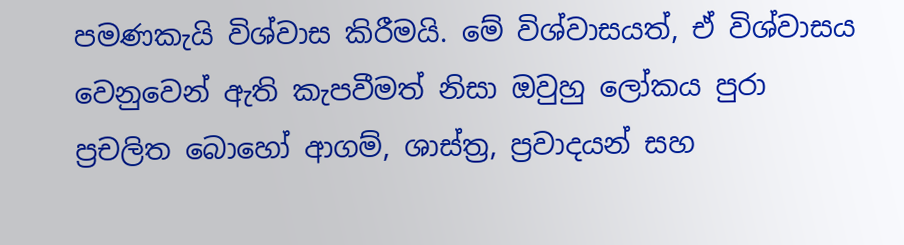පමණකැයි විශ්වාස කිරීමයි. මේ විශ්වාසයත්, ඒ විශ්වාසය වෙනුවෙන් ඇති කැපවීමත් නිසා ඔවුහු ලෝකය පුරා ප්‍රචලිත බොහෝ ආගම්, ශාස්ත්‍ර, ප්‍රවාදයන් සහ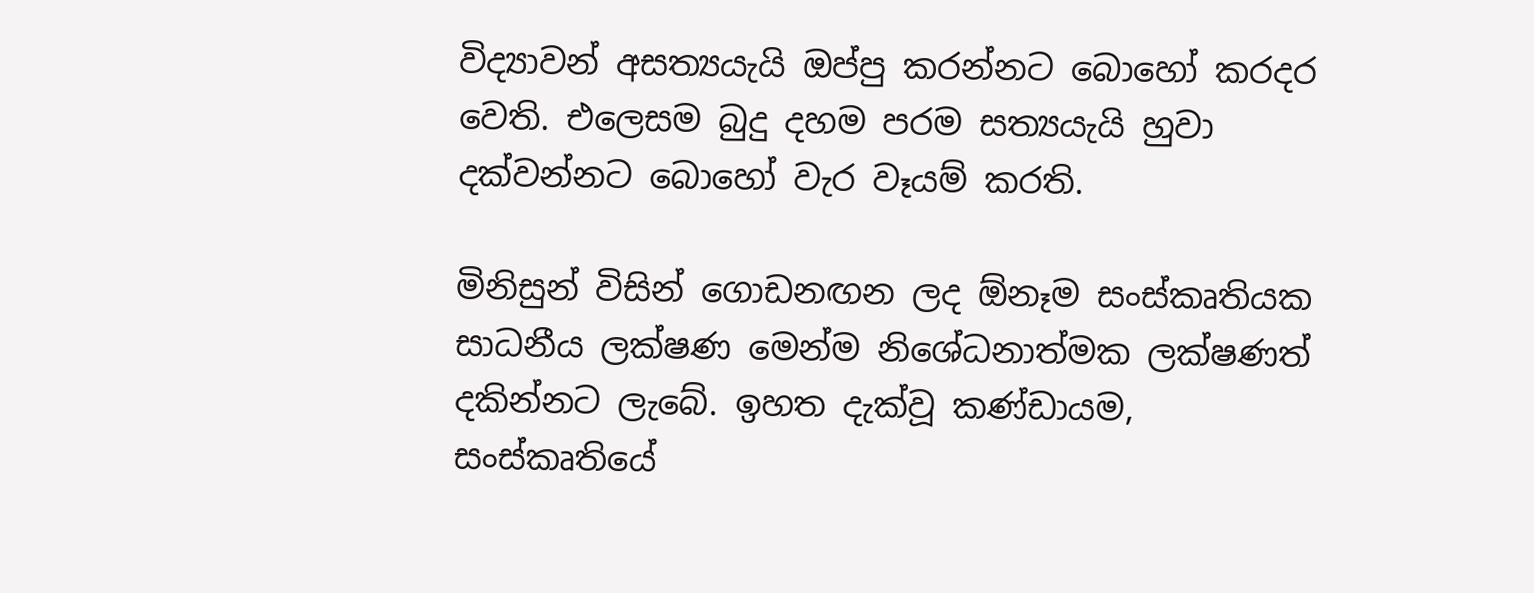විද්‍යාවන් අසත්‍යයැයි ඔප්පු කරන්නට බොහෝ කරදර වෙති. එලෙසම බුදු දහම පරම සත්‍යයැයි හුවා දක්වන්නට බොහෝ වැර වෑයම් කරති.

මිනිසුන් විසින් ගොඩනඟන ලද ඕනෑම සංස්කෘතියක සාධනීය ලක්ෂණ මෙන්ම නිශේධනාත්මක ලක්ෂණත් දකින්නට ලැබේ. ඉහත දැක්වූ කණ්ඩායම, සංස්කෘතියේ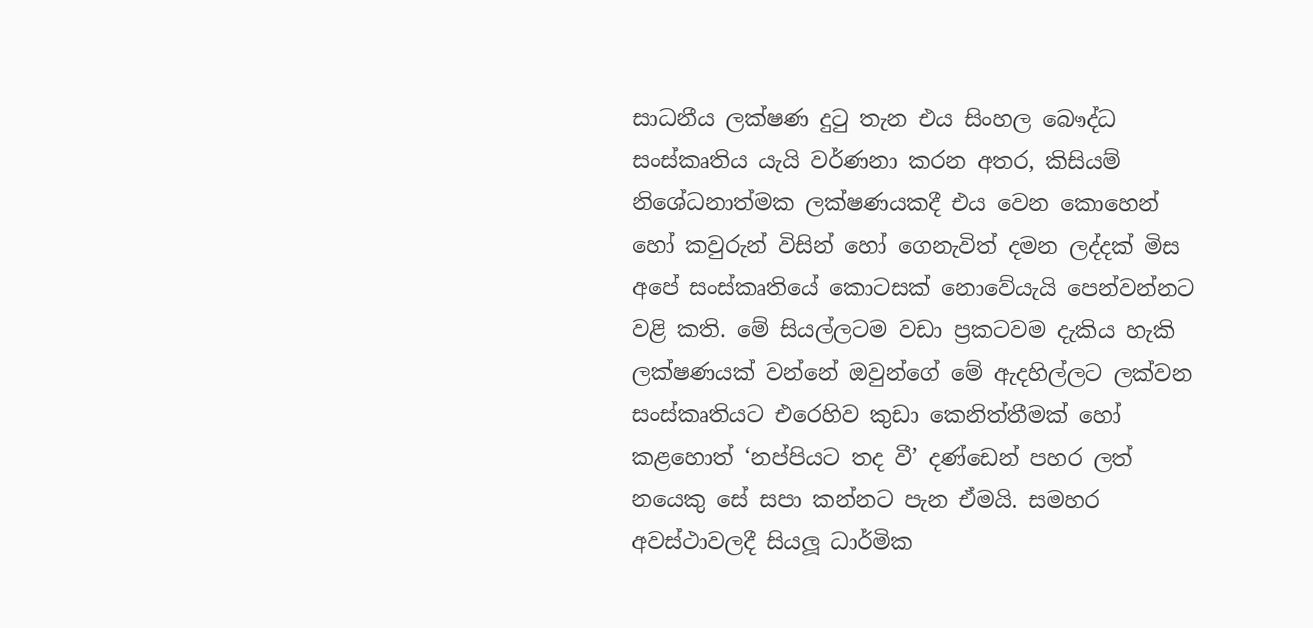සාධනීය ලක්ෂණ දුටු තැන එය සිංහල බෞද්ධ සංස්කෘතිය යැයි වර්ණනා කරන අතර, කිසියම් නිශේධනාත්මක ලක්ෂණයකදී එය වෙන කොහෙන් හෝ කවුරුන් විසින් හෝ ගෙනැවිත් දමන ලද්දක් මිස අපේ සංස්කෘතියේ කොටසක් නොවේයැයි පෙන්වන්නට වළි කති. මේ සියල්ලටම වඩා ප්‍රකටවම දැකිය හැකි ලක්ෂණයක් වන්නේ ඔවුන්ගේ මේ ඇදහිල්ලට ලක්වන සංස්කෘතියට එරෙහිව කුඩා කෙනිත්තීමක් හෝ කළහොත් ‘නප්පියට තද වී’ දණ්ඩෙන් පහර ලත් නයෙකු සේ සපා කන්නට පැන ඒමයි. සමහර අවස්ථාවලදී සියලූ ධාර්මික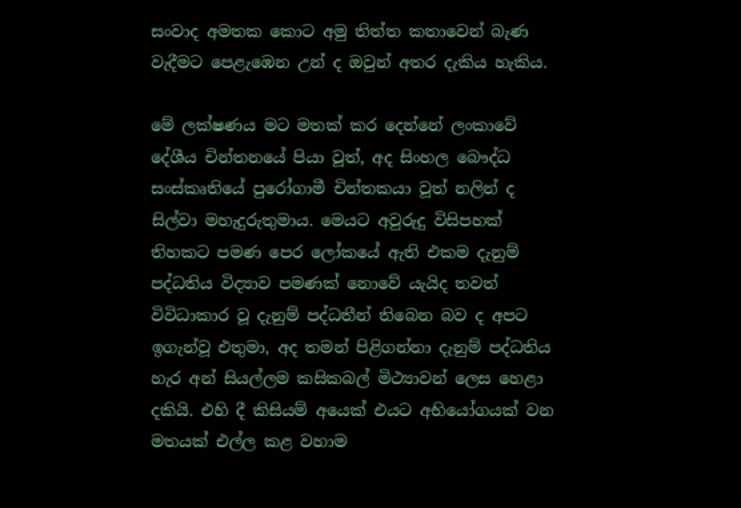සංවාද අමතක කොට අමු තිත්ත කතාවෙන් බැණ වැදීමට පෙළැඹෙන උන් ද ඔවුන් අතර දැකිය හැකිය.

මේ ලක්ෂණය මට මතක් කර දෙන්නේ ලංකාවේ දේශීය චින්තනයේ පියා වූත්, අද සිංහල බෞද්ධ සංස්කෘතියේ පුරෝගාමී චින්තකයා වූත් නලින් ද සිල්වා මහැදුරුතුමාය. මෙයට අවුරුදු විසිපහක් තිහකට පමණ පෙර ලෝකයේ ඇති එකම දැනුම් පද්ධතිය විද්‍යාව පමණක් නොවේ යැයිද තවත් විවිධාකාර වූ දැනුම් පද්ධතීන් තිබෙන බව ද අපට ඉගැන්වූ එතුමා, අද තමන් පිළිගන්නා දැනුම් පද්ධතිය හැර අන් සියල්ලම කසිකබල් මිථ්‍යාවන් ලෙස හෙළා දකියි. එහි දී කිසියම් අයෙක් එයට අභියෝගයක් වන මතයක් එල්ල කළ වහාම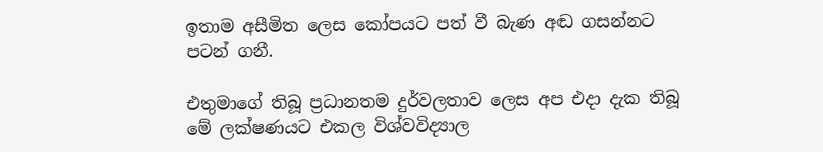ඉතාම අසීමිත ලෙස කෝපයට පත් වී බැණ අඬ ගසන්නට පටන් ගනී.

එතුමාගේ තිබූ ප්‍රධානතම දුර්වලතාව ලෙස අප එදා දැක තිබූ මේ ලක්ෂණයට එකල විශ්වවිද්‍යාල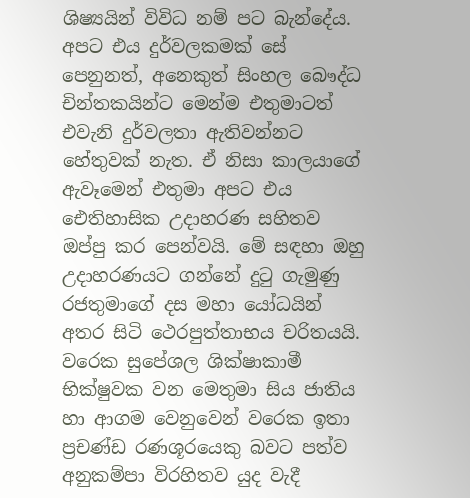ශිෂ්‍යයින් විවිධ නම් පට බැන්දේය. අපට එය දුර්වලකමක් සේ පෙනුනත්, අනෙකුත් සිංහල බෞද්ධ චින්තකයින්ට මෙන්ම එතුමාටත් එවැනි දුර්වලතා ඇතිවන්නට හේතුවක් නැත. ඒ නිසා කාලයාගේ ඇවෑමෙන් එතුමා අපට එය ඓතිහාසික උදාහරණ සහිතව ඔප්පු කර පෙන්වයි. මේ සඳහා ඔහු උදාහරණයට ගන්නේ දුටු ගැමුණු රජතුමාගේ දස මහා යෝධයින් අතර සිටි ථෙරපුත්තාභය චරිතයයි. වරෙක සුපේශල ශික්ෂාකාමී භික්ෂුවක වන මෙතුමා සිය ජාතිය හා ආගම වෙනුවෙන් වරෙක ඉතා ප්‍රචණ්ඩ රණශූරයෙකු බවට පත්ව අනුකම්පා විරහිතව යුද වැදී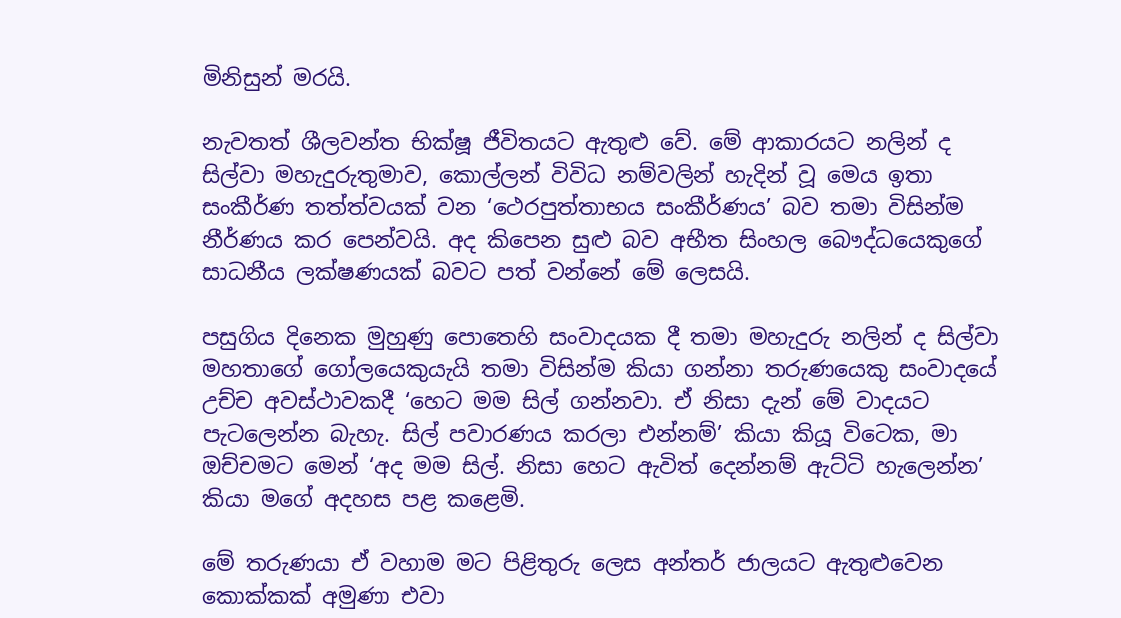මිනිසුන් මරයි.

නැවතත් ශීලවන්ත භික්ෂූ ජීවිතයට ඇතුළු වේ. මේ ආකාරයට නලින් ද සිල්වා මහැදුරුතුමාව, කොල්ලන් විවිධ නම්වලින් හැදින් වූ මෙය ඉතා සංකීර්ණ තත්ත්වයක් වන ‘ථෙරපුත්තාභය සංකීර්ණය’ බව තමා විසින්ම නීර්ණය කර පෙන්වයි. අද කිපෙන සුළු බව අභීත සිංහල බෞද්ධයෙකුගේ සාධනීය ලක්ෂණයක් බවට පත් වන්නේ මේ ලෙසයි.

පසුගිය දිනෙක මුහුණු පොතෙහි සංවාදයක දී තමා මහැදුරු නලින් ද සිල්වා මහතාගේ ගෝලයෙකුයැයි තමා විසින්ම කියා ගන්නා තරුණයෙකු සංවාදයේ උච්ච අවස්ථාවකදී ‘හෙට මම සිල් ගන්නවා. ඒ නිසා දැන් මේ වාදයට පැටලෙන්න බැහැ. සිල් පවාරණය කරලා එන්නම්’ කියා කියූ විටෙක, මා ඔච්චමට මෙන් ‘අද මම සිල්. නිසා හෙට ඇවිත් දෙන්නම් ඇට්ටි හැලෙන්න’ කියා මගේ අදහස පළ කළෙමි.

මේ තරුණයා ඒ වහාම මට පිළිතුරු ලෙස අන්තර් ජාලයට ඇතුළුවෙන කොක්කක් අමුණා එවා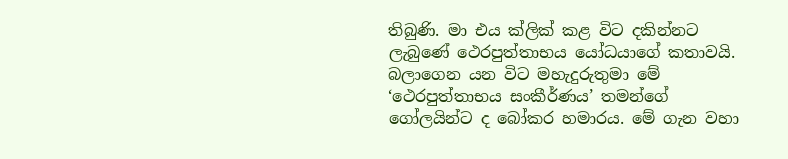තිබුණි. මා එය ක්ලික් කළ විට දකින්නට ලැබුණේ ථෙරපුත්තාභය යෝධයාගේ කතාවයි. බලාගෙන යන විට මහැදුරුතුමා මේ ‘ථෙරපුත්තාභය සංකීර්ණය’ තමන්ගේ ගෝලයින්ට ද බෝකර හමාරය. මේ ගැන වහා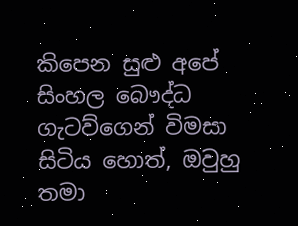කිපෙන සුළු අපේ සිංහල බෞද්ධ ගැටව්ගෙන් විමසා සිටිය හොත්, ඔවුහු තමා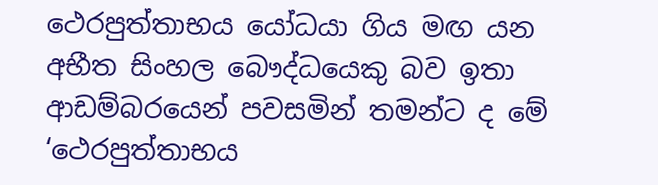ථෙරපුත්තාභය යෝධයා ගිය මඟ යන අභීත සිංහල බෞද්ධයෙකු බව ඉතා ආඩම්බරයෙන් පවසමින් තමන්ට ද මේ ‘ථෙරපුත්තාභය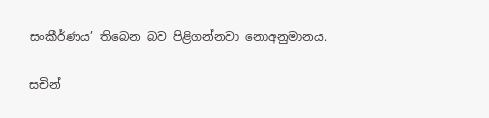සංකීර්ණය’ තිබෙන බව පිළිගන්නවා නොඅනුමානය.

සචින්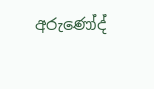අරුණෝද්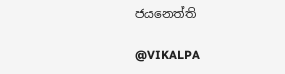ජයනෙත්ති

@VIKALPA